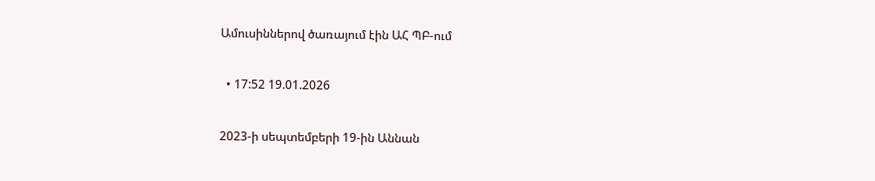Ամուսիններով ծառայում էին ԱՀ ՊԲ-ում

  • 17:52 19.01.2026

2023-ի սեպտեմբերի 19-ին Աննան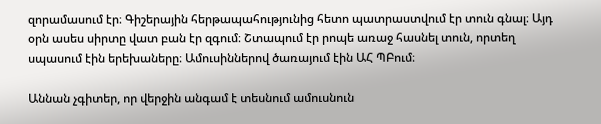զորամասում էր։ Գիշերային հերթապահությունից հետո պատրաստվում էր տուն գնալ։ Այդ օրն ասես սիրտը վատ բան էր զգում։ Շտապում էր րոպե առաջ հասնել տուն, որտեղ սպասում էին երեխաները։ Ամուսիններով ծառայում էին ԱՀ ՊԲում։

Աննան չգիտեր, որ վերջին անգամ է տեսնում ամուսնուն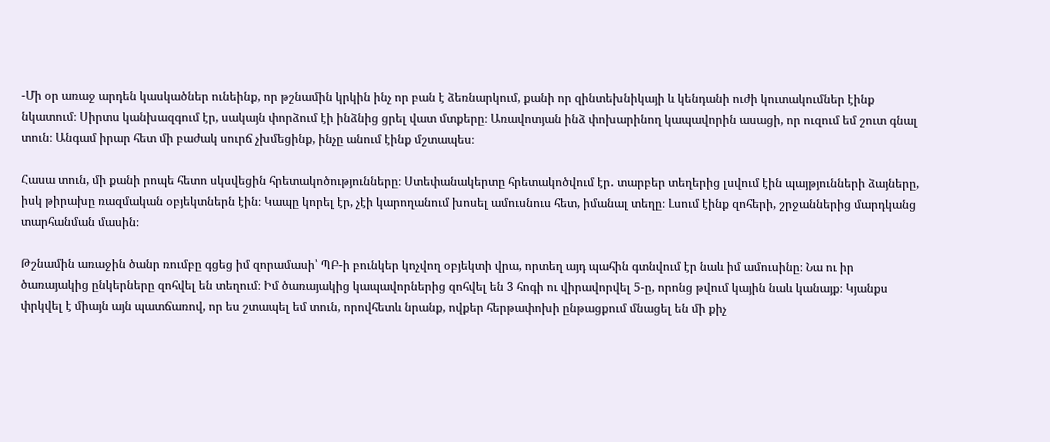-Մի օր առաջ արդեն կասկածներ ունեինք, որ թշնամին կրկին ինչ որ բան է ձեռնարկում, քանի որ զինտեխնիկայի և կենդանի ուժի կուտակումներ էինք նկատում։ Սիրտս կանխազգում էր, սակայն փորձում էի ինձնից ցրել վատ մտքերը։ Առավոտյան ինձ փոխարինող կապավորին ասացի, որ ուզում եմ շուտ գնալ տուն։ Անգամ իրար հետ մի բաժակ սուրճ չխմեցինք, ինչը անում էինք մշտապես։

Հասա տուն, մի քանի րոպե հետո սկսվեցին հրետակոծությունները։ Ստեփանակերտը հրետակոծվում էր․ տարբեր տեղերից լսվում էին պայթյունների ձայները, իսկ թիրախը ռազմական օբյեկտներն էին։ Կապը կորել էր, չէի կարողանում խոսել ամուսնուս հետ, իմանալ տեղը։ Լսում էինք զոհերի, շրջաններից մարդկանց տարհանման մասին։

Թշնամին առաջին ծանր ռումբը գցեց իմ զորամասի՝ ՊԲ-ի բունկեր կոչվող օբյեկտի վրա, որտեղ այդ պահին գտնվում էր նաև իմ ամուսինը։ Նա ու իր ծառայակից ընկերները զոհվել են տեղում։ Իմ ծառայակից կապավորներից զոհվել են 3 հոգի ու վիրավորվել 5-ը, որոնց թվում կային նաև կանայք։ Կյանքս փրկվել է միայն այն պատճառով, որ ես շտապել եմ տուն, որովհետև նրանք, ովքեր հերթափոխի ընթացքում մնացել են մի քիչ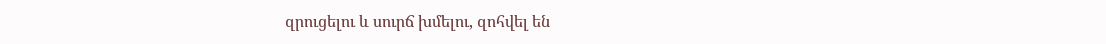զրուցելու և սուրճ խմելու, զոհվել են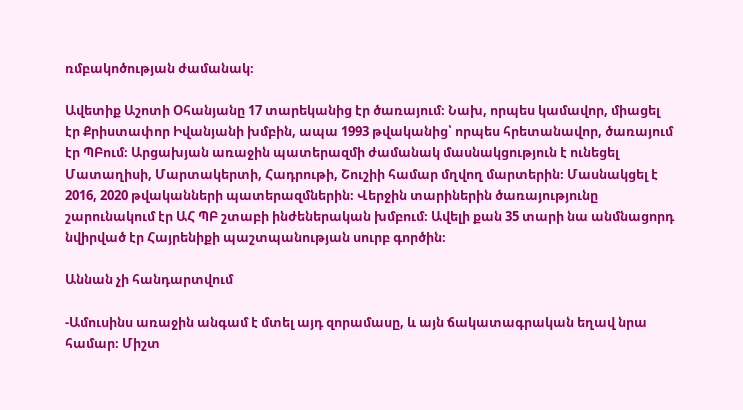ռմբակոծության ժամանակ։

Ավետիք Աշոտի Օհանյանը 17 տարեկանից էր ծառայում։ Նախ, որպես կամավոր, միացել էր Քրիստափոր Իվանյանի խմբին, ապա 1993 թվականից՝ որպես հրետանավոր, ծառայում էր ՊԲում։ Արցախյան առաջին պատերազմի ժամանակ մասնակցություն է ունեցել Մատաղիսի, Մարտակերտի, Հադրութի, Շուշիի համար մղվող մարտերին։ Մասնակցել է 2016, 2020 թվականների պատերազմներին։ Վերջին տարիներին ծառայությունը շարունակում էր ԱՀ ՊԲ շտաբի ինժեներական խմբում։ Ավելի քան 35 տարի նա անմնացորդ նվիրված էր Հայրենիքի պաշտպանության սուրբ գործին։

Աննան չի հանդարտվում

-Ամուսինս առաջին անգամ է մտել այդ զորամասը, և այն ճակատագրական եղավ նրա համար։ Միշտ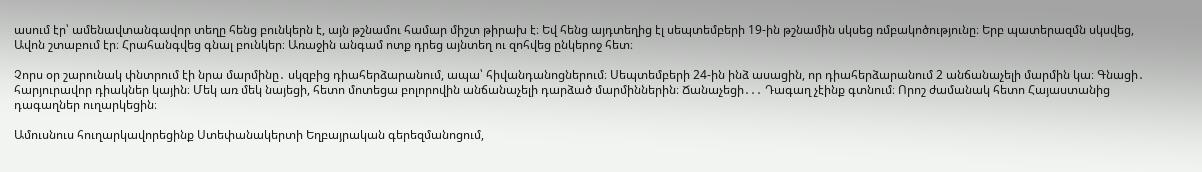ասում էր՝ ամենավտանգավոր տեղը հենց բունկերն է, այն թշնամու համար միշտ թիրախ է։ Եվ հենց այդտեղից էլ սեպտեմբերի 19-ին թշնամին սկսեց ռմբակոծությունը։ Երբ պատերազմն սկսվեց, Ավոն շտաբում էր։ Հրահանգվեց գնալ բունկեր։ Առաջին անգամ ոտք դրեց այնտեղ ու զոհվեց ընկերոջ հետ։

Չորս օր շարունակ փնտրում էի նրա մարմինը․ սկզբից դիահերձարանում, ապա՝ հիվանդանոցներում։ Սեպտեմբերի 24-ին ինձ ասացին, որ դիահերձարանում 2 անճանաչելի մարմին կա։ Գնացի․ հարյուրավոր դիակներ կային։ Մեկ առ մեկ նայեցի, հետո մոտեցա բոլորովին անճանաչելի դարձած մարմիններին։ Ճանաչեցի․․․ Դագաղ չէինք գտնում։ Որոշ ժամանակ հետո Հայաստանից դագաղներ ուղարկեցին։

Ամուսնուս հուղարկավորեցինք Ստեփանակերտի Եղբայրական գերեզմանոցում,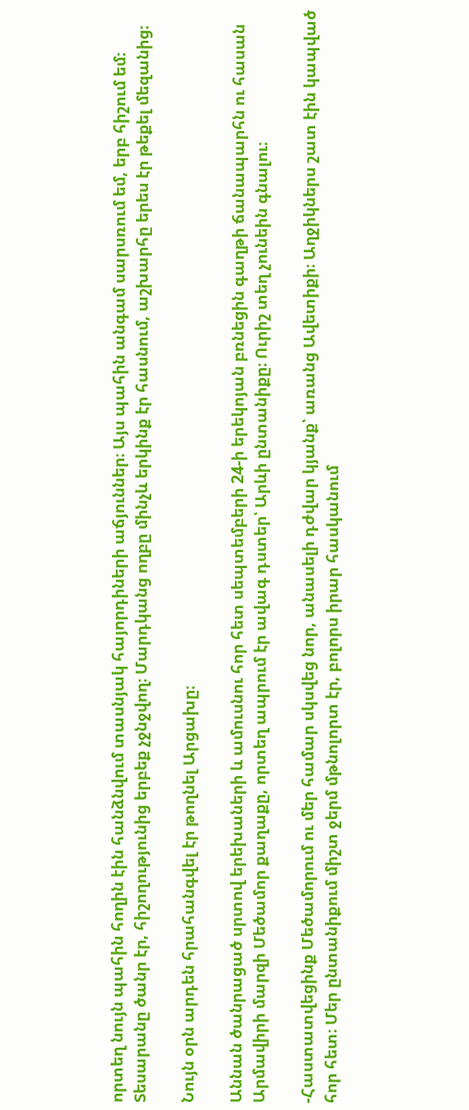որտեղ նույն պահին հողին էին հանձնվում տասնյակ հայորդիների աճյուններ։ Այս պահին անգամ սարսռում եմ, երբ հիշում եմ։ Տեսարանը ծանր էր, հիշողությունից երբեք չջնջվող։ Մարդկանց ողբը մինչև երկինք էր հասնում, աշխարհը երես էր թեքել մեզանից։

Նույն օրն արդեն հրահանգվել էր թողնել Արցախը։

Աննան ծանրացած սրտով երեխաների և ամուսնու հոր հետ սեպտեմբերի 24-ի երեկոյան բռնեցին գաղթի ճանապարհն ու հասան Արմավիրի մարզի Մեծամոր քաղաքը, որտեղ ապրում էր ավագ դստեր՝ Արևի ընտանիքը։ Ուրիշ տեղ չունեին գնալու։

-Հաստատվեցինք Մեծամորում ու մեր համար սկսվեց նոր, անասելի դժվար կյանք՝ առանց Ավետիքի։ Աղջիկներս շատ էին կապված հոր հետ։ Մեր ընտանիքում միշտ ջերմ մթնոլորտ էր, բոլորս իրար հասկանում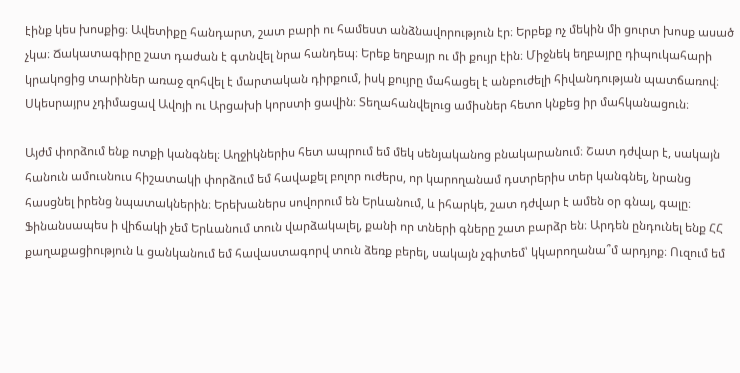էինք կես խոսքից։ Ավետիքը հանդարտ, շատ բարի ու համեստ անձնավորություն էր։ Երբեք ոչ մեկին մի ցուրտ խոսք ասած չկա։ Ճակատագիրը շատ դաժան է գտնվել նրա հանդեպ։ Երեք եղբայր ու մի քույր էին։ Միջնեկ եղբայրը դիպուկահարի կրակոցից տարիներ առաջ զոհվել է մարտական դիրքում, իսկ քույրը մահացել է անբուժելի հիվանդության պատճառով։ Սկեսրայրս չդիմացավ Ավոյի ու Արցախի կորստի ցավին։ Տեղահանվելուց ամիսներ հետո կնքեց իր մահկանացուն։

Այժմ փորձում ենք ոտքի կանգնել։ Աղջիկներիս հետ ապրում եմ մեկ սենյականոց բնակարանում։ Շատ դժվար է, սակայն հանուն ամուսնուս հիշատակի փորձում եմ հավաքել բոլոր ուժերս, որ կարողանամ դստրերիս տեր կանգնել, նրանց հասցնել իրենց նպատակներին։ Երեխաներս սովորում են Երևանում, և իհարկե, շատ դժվար է ամեն օր գնալ, գալը։ Ֆինանսապես ի վիճակի չեմ Երևանում տուն վարձակալել, քանի որ տների գները շատ բարձր են։ Արդեն ընդունել ենք ՀՀ քաղաքացիություն և ցանկանում եմ հավաստագորվ տուն ձեռք բերել, սակայն չգիտեմ՝ կկարողանա՞մ արդյոք։ Ուզում եմ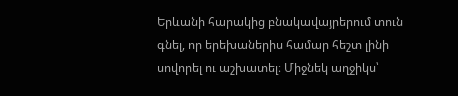Երևանի հարակից բնակավայրերում տուն գնել, որ երեխաներիս համար հեշտ լինի սովորել ու աշխատել։ Միջնեկ աղջիկս՝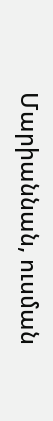Մարիաննան, ուսման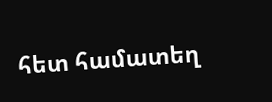հետ համատեղ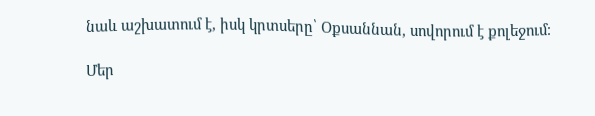նաև աշխատում է, իսկ կրտսերը՝ Օքսաննան, սովորում է քոլեջում։

Մեր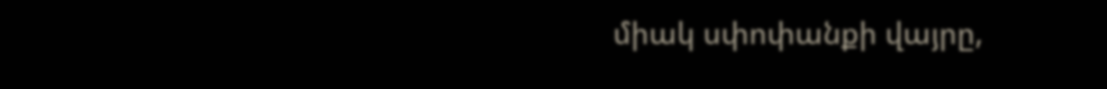միակ սփոփանքի վայրը,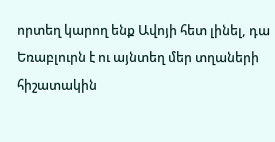որտեղ կարող ենք Ավոյի հետ լինել, դա Եռաբլուրն է ու այնտեղ մեր տղաների հիշատակին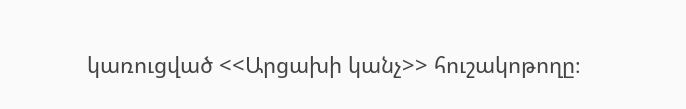կառուցված <<Արցախի կանչ>> հուշակոթողը։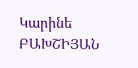Կարինե ԲԱԽՇԻՅԱՆ